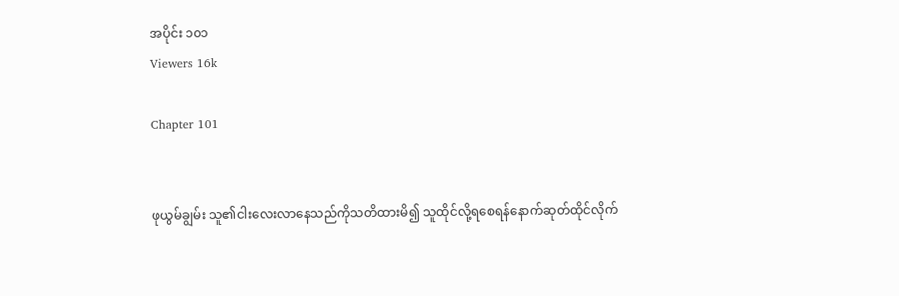အပိုင်း ၁၀၁
Viewers 16k

Chapter 101


ဖုယွမ်ချွမ်း သူ၏ငါးလေးလာနေသည်ကိုသတိထားမိ၍ သူထိုင်လို့ရစေရန်နောက်ဆုတ်ထိုင်လိုက်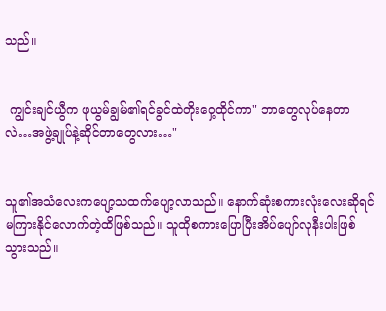သည်။


 ကျွင်းချင်ယွီက ဖုယွမ်ချွမ်၏ရင်ခွင်ထဲတိုးဝှေ့ထိုင်ကာ" ဘာတွေလုပ်နေတာလဲ…အဖွဲ့ချုပ်နဲ့ဆိုင်တာတွေလား…"


သူ၏အသံလေးကပျော့သထက်ပျော့လာသည်။ နောက်ဆုံးစကားလုံးလေးဆိုရင်မကြားနိုင်လောက်တဲ့ထိဖြစ်သည်။ သူထိုစကားပြောပြီးအိပ်ပျော်လုနီးပါးဖြစ်သွားသည်။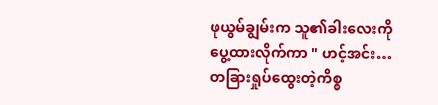ဖုယွမ်ချွမ်းက သူ၏ခါးလေးကိုပွေ့ထားလိုက်ကာ " ဟင့်အင်း…တခြားရှုပ်ထွေးတဲ့ကိစ္စ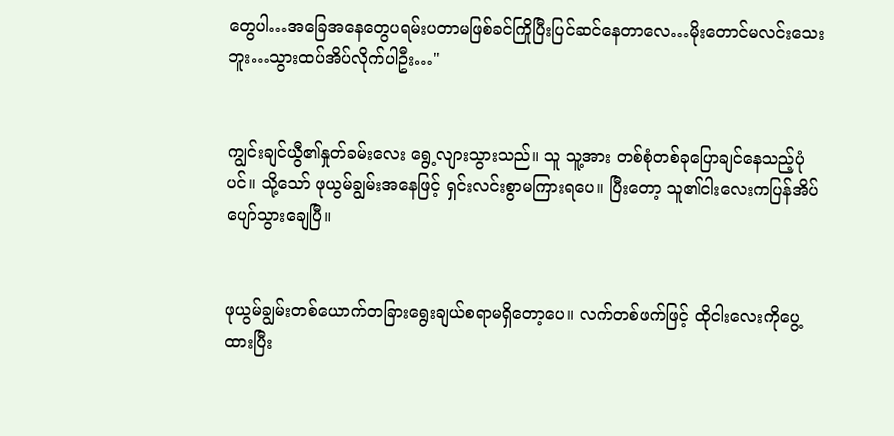တွေပါ…အခြေအနေတွေပရမ်းပတာမဖြစ်ခင်ကြိုပြီးပြင်ဆင်နေတာလေ…မိုးတောင်မလင်းသေးဘူး…သွားထပ်အိပ်လိုက်ပါဦး…"


ကျွင်းချင်ယွီ၏နှုတ်ခမ်းလေး ရွေ့လျားသွားသည်။ သူ သူ့အား တစ်စုံတစ်ခုပြောချင်နေသည့်ပုံပင်။ သို့သော် ဖုယွမ်ချွမ်းအနေဖြင့် ရှင်းလင်းစွာမကြားရပေ။ ပြီးတော့ သူ၏ငါးလေးကပြန်အိပ်ပျော်သွားချေပြီ။


ဖုယွမ်ချွမ်းတစ်ယောက်တခြားရွေးချယ်စရာမရှိတော့ပေ။ လက်တစ်ဖက်ဖြင့် ထိုငါးလေးကိုပွေ့ထားပြီး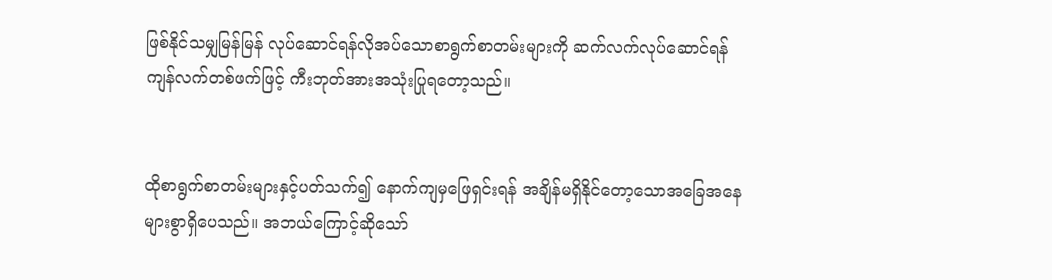ဖြစ်နိုင်သမျှမြန်မြန် လုပ်ဆောင်ရန်လိုအပ်သောစာရွက်စာတမ်းများကို ဆက်လက်လုပ်ဆောင်ရန် ကျန်လက်တစ်ဖက်ဖြင့် ကီးဘုတ်အားအသုံးပြုရတော့သည်။


ထိုစာရွက်စာတမ်းများနှင့်ပတ်သက်၍ နောက်ကျမှဖြေရှင်းရန် အချိန်မရှိနိုင်တော့သောအခြေအနေများစွာရှိပေသည်။ အဘယ်ကြောင့်ဆိုသော်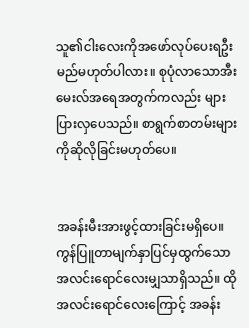သူ၏ငါးလေးကိုအဖော်လုပ်ပေးရဦးမည်မဟုတ်ပါလား။ စုပုံလာသောအီးမေးလ်အရေအတွက်ကလည်း များပြားလှပေသည်။ စာရွက်စာတမ်းများကိုဆိုလိုခြင်းမဟုတ်ပေ။


အခန်းမီးအားဖွင့်ထားခြင်းမရှိပေ။ ကွန်ပြူတာမျက်နှာပြင်မှထွက်သော အလင်းရောင်လေးမျှသာရှိသည်။ ထိုအလင်းရောင်လေးကြောင့် အခန်း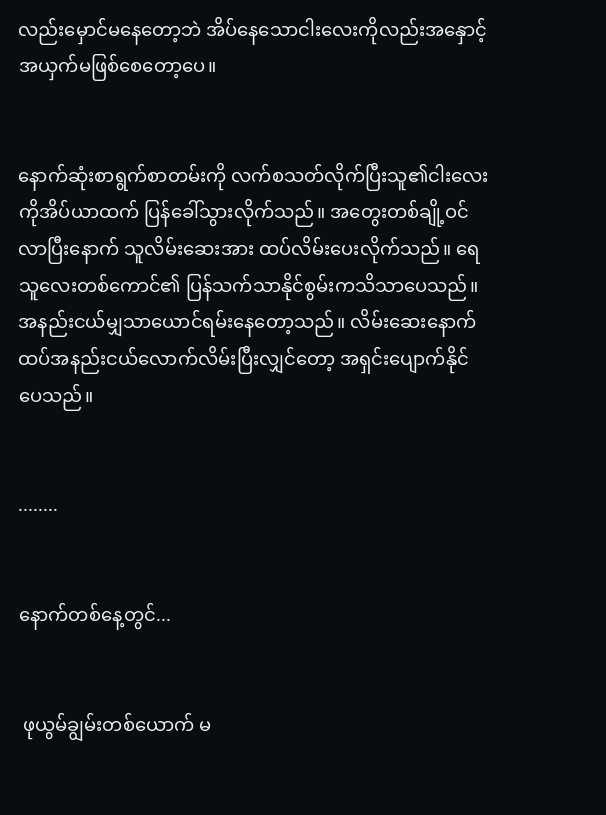လည်းမှောင်မနေတော့ဘဲ အိပ်နေသောငါးလေးကိုလည်းအနှောင့်အယှက်မဖြစ်စေတော့ပေ။


နောက်ဆုံးစာရွက်စာတမ်းကို လက်စသတ်လိုက်ပြီးသူ၏ငါးလေးကိုအိပ်ယာထက် ပြန်ခေါ်သွားလိုက်သည်။ အတွေးတစ်ချို့ဝင်လာပြီးနောက် သူလိမ်းဆေးအား ထပ်လိမ်းပေးလိုက်သည်။ ရေသူလေးတစ်ကောင်၏ ပြန်သက်သာနိုင်စွမ်းကသိသာပေသည်။ အနည်းငယ်မျှသာယောင်ရမ်းနေတော့သည်။ လိမ်းဆေးနောက်ထပ်အနည်းငယ်လောက်လိမ်းပြီးလျှင်တော့ အရှင်းပျောက်နိုင်ပေသည်။


........


နောက်တစ်နေ့တွင်...


 ဖုယွမ်ချွမ်းတစ်ယောက် မ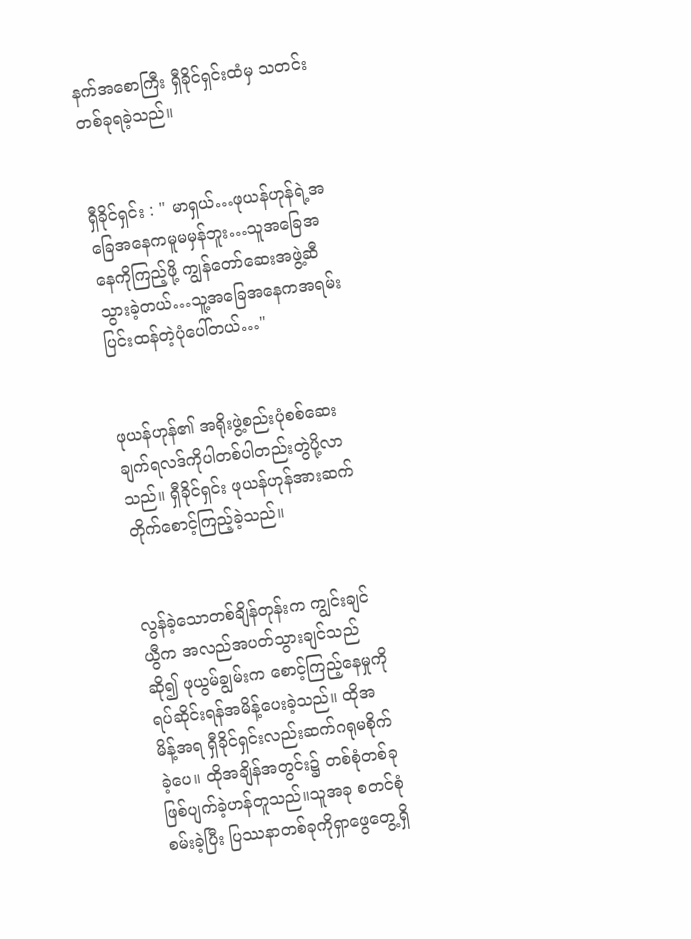နက်အစောကြီး ရှီခိုင်ရှင်းထံမှ သတင်းတစ်ခုရခဲ့သည်။


ရှီခိုင်ရှင်း : " မာရှယ်…ဖုယန်ဟုန်ရဲ့အခြေအနေကမူမမှန်ဘူး…သူအခြေအနေကိုကြည့်ဖို့ ကျွန်တော်ဆေးအဖွဲ့ဆီသွားခဲ့တယ်…သူ့အခြေအနေကအရမ်းပြင်းထန်တဲ့ပုံပေါ်တယ်…"


ဖုယန်ဟုန်၏ အရိုးဖွဲ့စည်းပုံစစ်ဆေးချက်ရလဒ်ကိုပါတစ်ပါတည်းတွဲပို့လာသည်။ ရှီခိုင်ရှင်း ဖုယန်ဟုန်အားဆက်တိုက်စောင့်ကြည့်ခဲ့သည်။


လွန်ခဲ့သောတစ်ချိန်တုန်းက ကျွင်းချင်ယွီက အလည်အပတ်သွားချင်သည်ဆို၍ ဖုယွမ်ချွမ်းက စောင့်ကြည့်နေမှုကိုရပ်ဆိုင်းရန်အမိန့်ပေးခဲ့သည်။ ထိုအမိန့်အရ ရှီခိုင်ရှင်းလည်းဆက်ဂရုမစိုက်ခဲ့ပေ။ ထိုအချိန်အတွင်း၌ တစ်စုံတစ်ခုဖြစ်ပျက်ခဲ့ဟန်တူသည်။သူအခု စတင်စုံစမ်းခဲ့ပြီး ပြဿနာတစ်ခုကိုရှာဖွေတွေ့ရှိ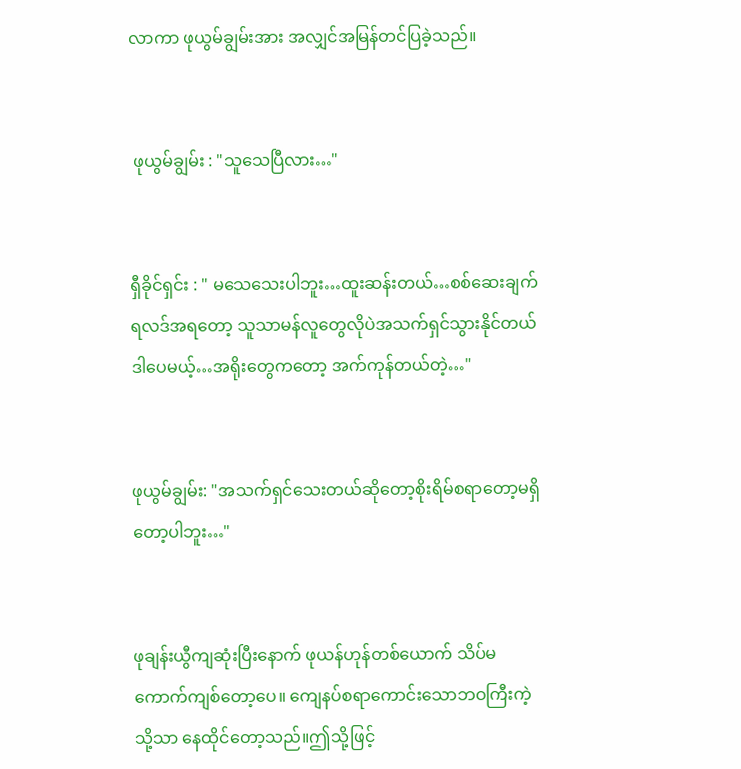လာကာ ဖုယွမ်ချွမ်းအား အလျှင်အမြန်တင်ပြခဲ့သည်။


 ဖုယွမ်ချွမ်း : "သူသေပြီလား…"


ရှီခိုင်ရှင်း : " မသေသေးပါဘူး…ထူးဆန်းတယ်…စစ်ဆေးချက်ရလဒ်အရတော့ သူသာမန်လူတွေလိုပဲအသက်ရှင်သွားနိုင်တယ် ဒါ‌ပေမယ့်…အရိုးတွေကတော့ အက်ကုန်တယ်တဲ့…"


ဖုယွမ်ချွမ်း: "အသက်ရှင်သေးတယ်ဆိုတော့စိုးရိမ်စရာတော့မရှိတော့ပါဘူး…"


ဖုချန်းယွီကျဆုံးပြီးနောက် ဖုယန်ဟုန်တစ်ယောက် သိပ်မကောက်ကျစ်တော့ပေ။ ကျေနပ်စရာကောင်းသောဘဝကြီးကဲ့သို့သာ နေထိုင်တော့သည်။ဤသို့ဖြင့်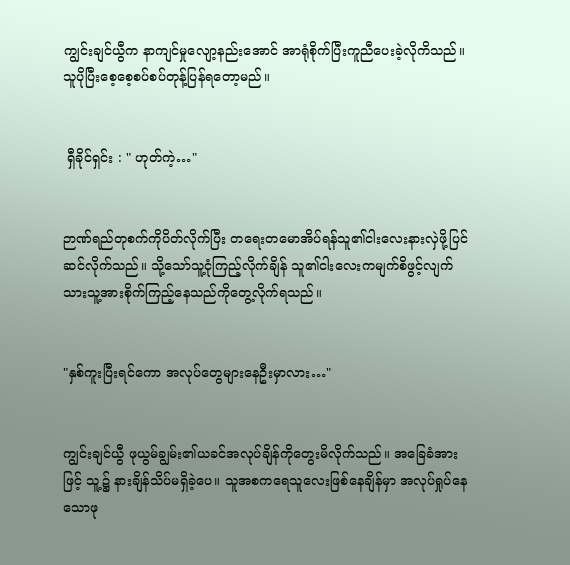ကျွင်းချင်ယွီက နာကျင်မှုလျော့နည်းအောင် အာရုံစိုက်ပြီးကူညီပေးခဲ့လိုကိသည်။ သူပိုပြီးစေ့စေ့စပ်စပ်တုန့်ပြန်ရတော့မည်။


 ရှီခိုင်ရှင်း : " ဟုတ်ကဲ့…"


ဉာဏ်ရည်တုစက်ကိုပိတ်လိုက်ပြီး တရေးတမောအိပ်ရန်သူ၏ငါးလေးနားလှဲဖို့ပြင်ဆင်လိုက်သည်။ သို့သော်သူ့ငုံကြည့်လိုက်ချိန် သူ၏ငါးလေးကမျက်စိဖွင့်လျက်သားသူ့အားစိုက်ကြည့်နေသည်ကိုတွေ့လိုက်ရသည်။


"နှစ်ကူးပြီးရင်ကော အလုပ်တွေများနေဦးမှာလား…"


ကျွင်းချင်ယွီ ဖုယွမ်ချွမ်း၏ယခင်အလုပ်ချိန်ကိုတွေးမိလိုက်သည်။ အခြေခံအားဖြင့် သူ့၌ နားချိန်သိပ်မရှိခဲ့ပေ။ သူအစကရေသူလေးဖြစ်နေချိန်မှာ အလုပ်ရှုပ်နေသောဖု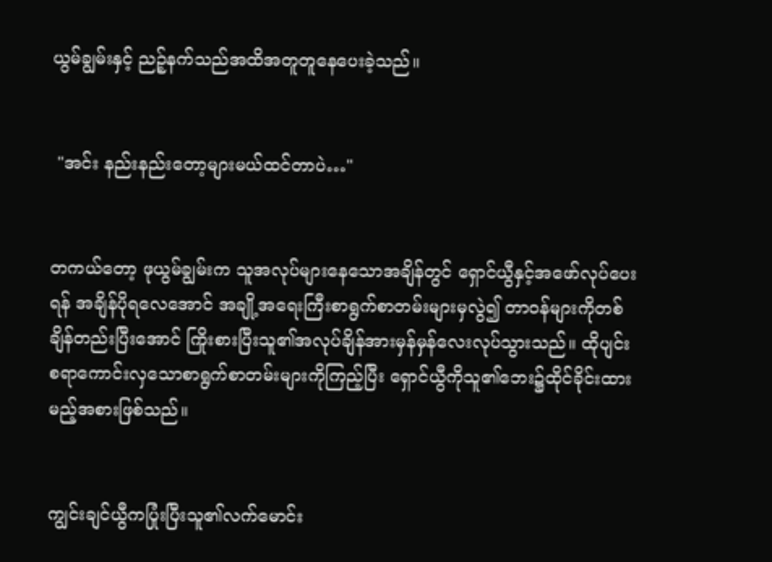ယွမ်ချွမ်းနှင့် ညဉ့်နက်သည်အထိအတူတူနေပေးခဲ့သည်။


 "အင်း နည်းနည်းတော့များမယ်ထင်တာပဲ…"


တကယ်တော့ ဖုယွမ်ချွမ်းက သူအလုပ်များနေသောအချိန်တွင် ရှောင်ယွီနှင့်‌အဖော်လုပ်ပေးရန် အချိန်ပိုရလေအောင် အချို့အရေးကြီးစာရွက်စာတမ်းများမှလွဲ၍ တာဝန်များကိုတစ်ချိန်တည်းပြီး‌အောင် ကြိုးစားပြီးသူ၏အလုပ်ချိန်အားမှန်မှန်လေးလုပ်သွားသည်။ ထိုပျင်းစရာကောင်းလှ‌သောစာရွက်စာတမ်းများကိုကြည့်ပြီး ရှောင်ယွီကိုသူ၏ဘေး၌ထိုင်ခိုင်းထားမည့်အစားဖြစ်သည်။


ကျွင်းချင်ယွီကပြုံးပြီးသူ၏လက်မောင်း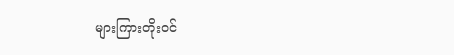များကြားတိုးဝင်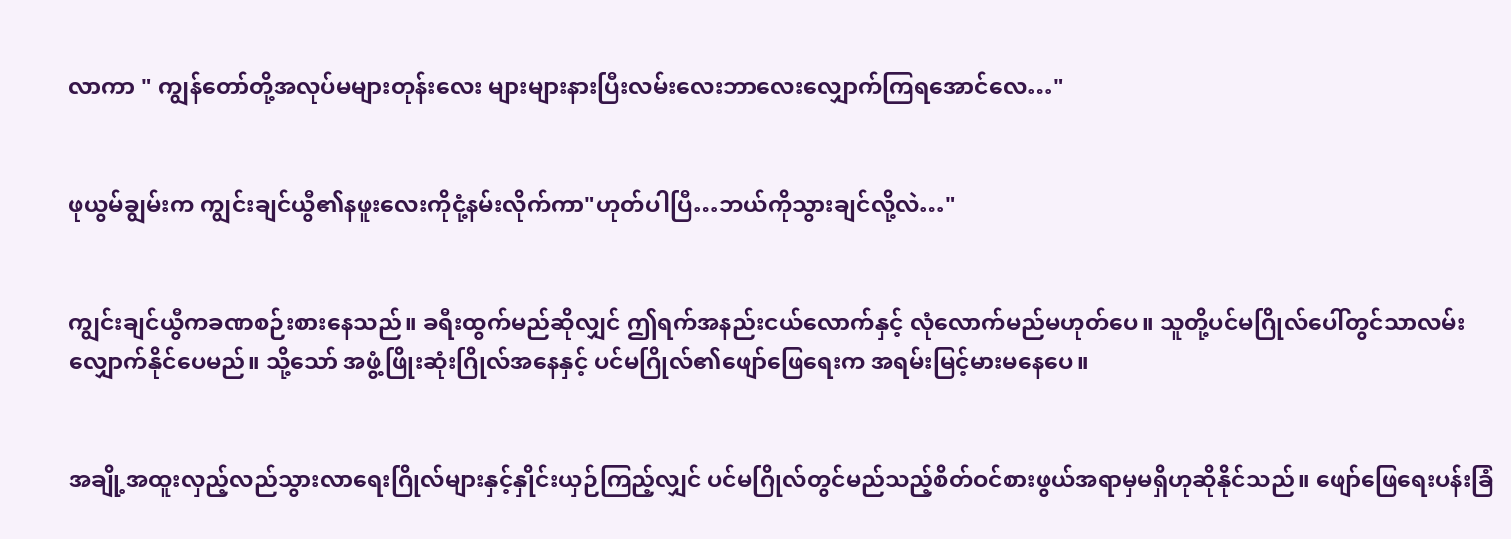လာ‌ကာ " ကျွန်တော်တို့အလုပ်မများတုန်းလေး များများနားပြီးလမ်းလေးဘာလေးလျှောက်ကြရအောင်လေ…"


ဖုယွမ်ချွမ်းက ကျွင်းချင်ယွီ၏နဖူးလေးကိုငုံ့နမ်းလိုက်ကာ"ဟုတ်ပါပြီ…ဘယ်ကိုသွားချင်လို့လဲ…"


ကျွင်းချင်ယွီကခဏစဉ်းစားနေသည်။ ခရီးထွက်မည်ဆိုလျှင် ဤရက်အနည်းငယ်လောက်နှင့် လုံလောက်မည်မဟုတ်ပေ။ သူတို့ပင်မဂြိုလ်ပေါ်တွင်သာလမ်းလျှောက်နိုင်‌ပေမည်။ သို့သော် အဖွံ့ဖြိုးဆုံးဂြိုလ်အနေနှင့် ပင်မဂြိုလ်၏ဖျော်ဖြေရေးက အရမ်းမြင့်မားမနေပေ။


အချို့အထူးလှည့်လည်သွားလာရေးဂြိုလ်များနှင့်နှိုင်းယှဉ်ကြည့်လျှင် ပင်မဂြိုလ်တွင်မည်သည့်စိတ်ဝင်စားဖွယ်အရာမှမရှိဟုဆိုနိုင်သည်။ ဖျော်ဖြေရေးပန်းခြံ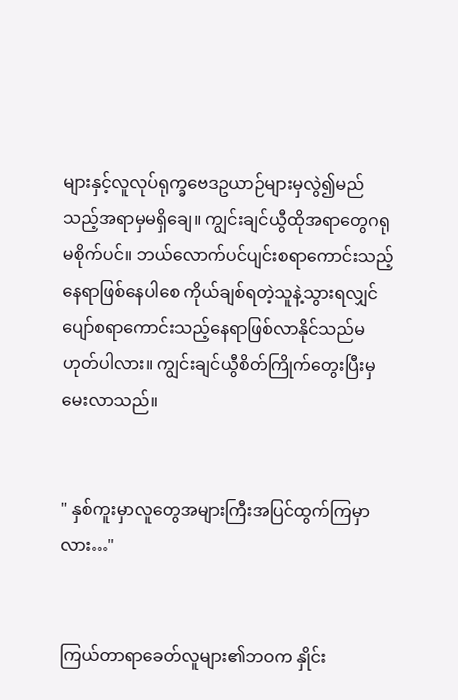များနှင့်လူလုပ်ရုက္ခဗေဒဥယာဉ်များမှလွဲ၍မည်သည့်အရာမှမရှိချေ။ ကျွင်းချင်ယွီထိုအရာတွေဂရုမစိုက်ပင်။ ဘယ်လောက်ပင်ပျင်းစရာကောင်းသည့်နေရာဖြစ်နေပါစေ ကိုယ်ချစ်ရတဲ့သူနဲ့သွားရလျှင်ပျော်စရာကောင်းသည့်နေရာဖြစ်လာနိုင်သည်မဟုတ်ပါလား။ ကျွင်းချင်ယွီစိတ်ကြိုက်တွေးပြီးမှ မေးလာသည်။


" နှစ်ကူးမှာလူတွေအများကြီးအပြင်ထွက်ကြမှာလား…"


ကြယ်တာရာခေတ်လူများ၏ဘဝက နှိုင်း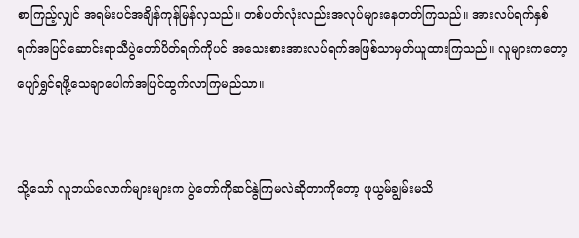စာကြည့်လျှင် အရမ်းပင်အချိန်ကုန်မြန်လှသည်။ တစ်ပတ်လုံးလည်းအလုပ်များနေတတ်ကြသည်။ အားလပ်ရက်နှစ်ရက်အပြင်ဆောင်းရာသီပွဲတော်ပိတ်ရက်ကိုပင် အသေးစားအားလပ်ရက်အဖြစ်သာမှတ်ယူထားကြသည်။ လူများကတော့ပျော်ရွှင်ရဖို့သေချာပေါက်အပြင်ထွက်လာကြမည်သာ။


သို့သော် လူဘယ်လောက်များများက ‌ပွဲတော်ကို‌ဆင်နွဲကြမလဲဆိုတာကိုတော့ ဖုယွမ်ချွမ်းမသိ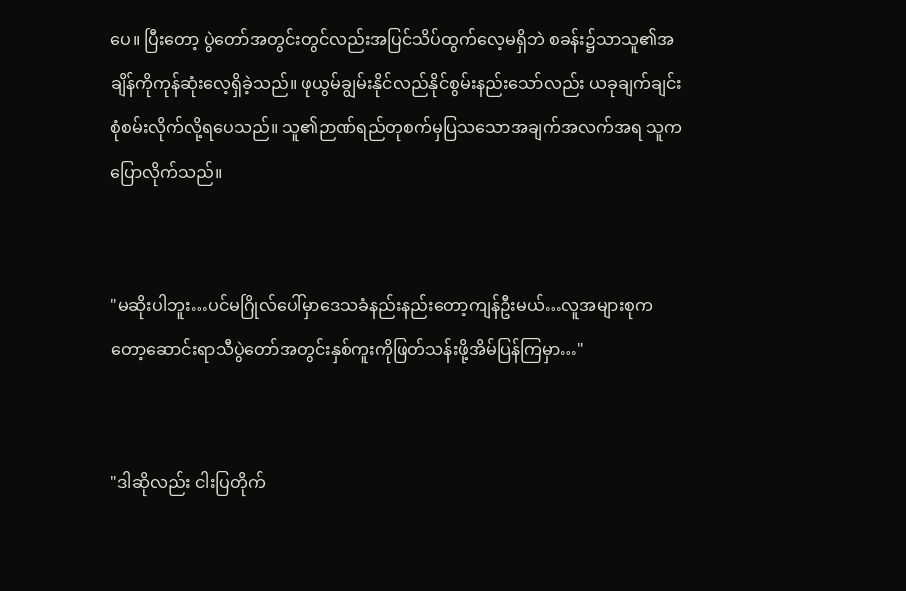ပေ။ ပြီးတော့ ပွဲတော်အတွင်းတွင်လည်းအပြင်သိပ်ထွက်လေ့မရှိဘဲ စခန်း၌သာသူ၏အချိန်ကိုကုန်ဆုံးလေ့ရှိခဲ့သည်။ ဖုယွမ်ချွမ်းနိုင်လည်နိုင်စွမ်းနည်းသော်လည်း ယခုချက်ချင်းစုံစမ်းလိုက်လို့ရပေသည်။ သူ၏ဉာဏ်ရည်တုစက်မှပြသသောအချက်အလက်အရ သူကပြောလိုက်သည်။


"မဆိုးပါဘူး…ပင်မဂြိုလ်ပေါ်မှာဒေသခံနည်းနည်းတော့ကျန်ဦးမယ်…လူအများစုကတော့ဆောင်းရာသီပွဲတော်အတွင်းနှစ်ကူးကိုဖြတ်သန်းဖို့အိမ်ပြန်ကြမှာ…"


"ဒါဆိုလည်း ငါးပြတိုက်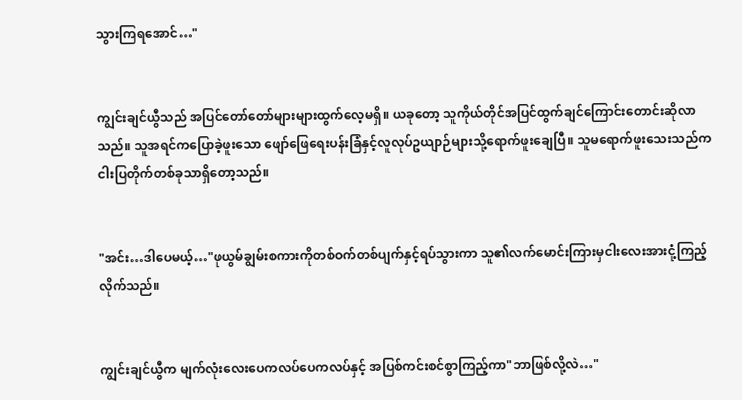သွားကြရအောင်…"


ကျွင်းချင်ယွီသည် အပြင်တော်တော်များများထွက်လေ့မရှိ။ ယခုတော့ သူကိုယ်တိုင်အပြင်ထွက်ချင်ကြောင်းတောင်းဆိုလာသည်။ သူအရင်ကပြောခဲ့ဖူးသော ဖျော်ဖြေရေးပန်းခြံနှင့်လူလုပ်ဥယျာဉ်များသို့ရောက်ဖူးချေပြီ။ သူမရောက်ဖူးသေးသည်က ငါးပြတိုက်တစ်ခုသာရှိတော့သည်။


"အင်း…ဒါပေမယ့်…"ဖုယွမ်ချွမ်းစကားကိုတစ်ဝက်တစ်ပျက်နှင့်ရပ်သွားကာ သူ၏လက်မောင်းကြားမှငါးလေးအားငုံ့ကြည့်လိုက်သည်။


ကျွင်းချင်ယွီက မျက်လုံး‌လေးပေကလပ်ပေကလပ်နှင့် အပြစ်ကင်းစင်စွာကြည့်ကာ"ဘာဖြစ်လို့လဲ…"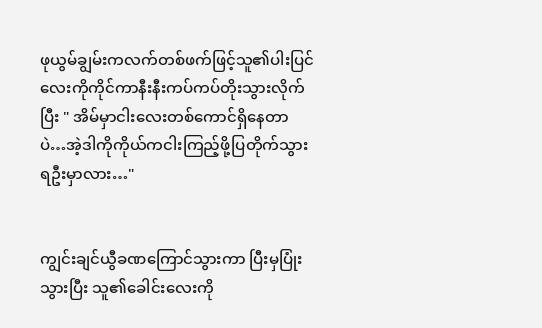ဖုယွမ်ချွမ်းကလက်တစ်ဖက်ဖြင့်သူ၏ပါးပြင်လေးကိုကိုင်ကာနီးနီးကပ်ကပ်တိုးသွားလိုက်ပြီး " အိမ်မှာငါးလေးတစ်ကောင်ရှိနေတာပဲ…အဲ့ဒါကိုကိုယ်ကငါးကြည့်ဖို့ပြတိုက်သွားရဦးမှာလား…"


ကျွင်းချင်ယွီခဏကြောင်သွားကာ ပြီးမှပြုံးသွားပြီး သူ၏ခေါင်းလေးကို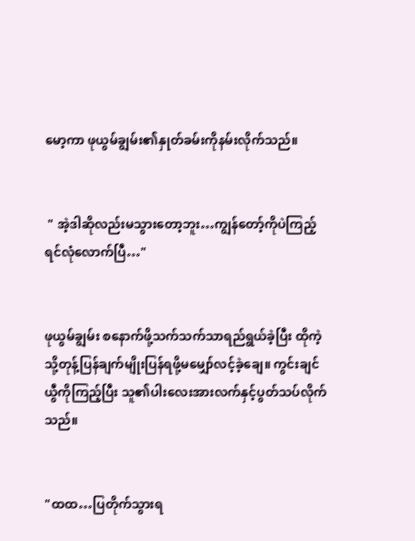မော့ကာ ဖုယွမ်ချွမ်း၏နှုတ်ခမ်းကိုနမ်းလိုက်သည်။


 " အဲ့ဒါဆိုလည်းမသွားတော့ဘူး…ကျွန်တော့်ကိုပဲကြည့်ရင်လုံလောက်ပြီ…"


ဖုယွမ်ချွမ်း စနောက်ဖို့သက်သက်သာရည်ရွယ်ခဲ့ပြီး ထိုကဲ့သို့တုန့်ပြန်ချက်မျိုးပြန်ရဖို့မမျှော်လင့်ခဲ့ချေ။ ကွင်းချင်ယွီကိုကြည့်ပြီး သူ၏ပါးလေးအားလက်‌နှင့်ပွတ်သပ်လိုက်သည်။


"ထထ…ပြတိုက်သွားရ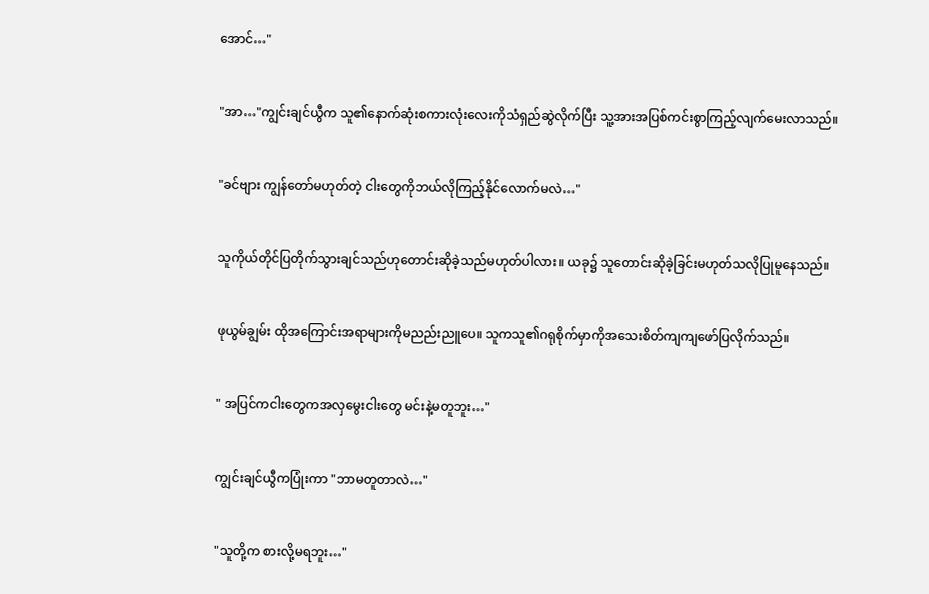အောင်…"


"အာ…"ကျွင်းချင်ယွီက သူ၏နောက်ဆုံးစကားလုံးလေးကိုသံရှည်ဆွဲလိုက်ပြီး သူ့အားအပြစ်ကင်းစွာကြည့်လျက်မေးလာသည်။


"ခင်ဗျား ကျွန်တော်မဟုတ်တဲ့ ငါးတွေကိုဘယ်လိုကြည့်နိုင်လောက်မလဲ…"


သူကိုယ်တိုင်ပြတိုက်သွားချင်သည်ဟုတောင်းဆိုခဲ့သည်မဟုတ်ပါလား။ ယခု၌ သူတောင်းဆိုခဲ့ခြင်းမဟုတ်သလိုပြုမူနေသည်။


ဖုယွမ်ချွမ်း ထိုအကြောင်းအရာများကိုမညည်းညူပေ။ သူကသူ၏ဂရုစိုက်မှာကိုအသေးစိတ်ကျကျဖော်ပြလိုက်သည်။


" အပြင်ကငါးတွေကအလှမွေးငါးတွေ မင်းနဲ့မတူဘူး…"


ကျွင်းချင်ယွီကပြုံးကာ "ဘာမတူတာလဲ…"


"သူတို့က စားလို့မရဘူး…"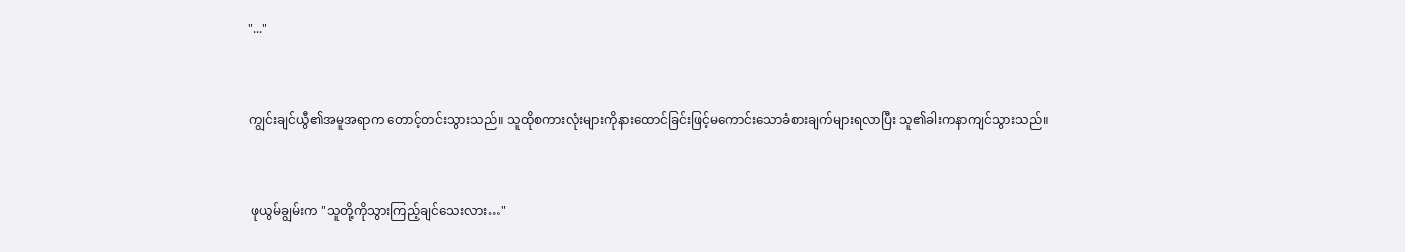"..."


ကျွင်းချင်ယွီ၏အမူအရာက တောင့်တင်းသွားသည်။ သူထိုစကားလုံးများကိုနားထောင်ခြင်းဖြင့်မကောင်းသောခံစားချက်များရလာပြီး သူ၏ခါးကနာကျင်သွားသည်။


 ဖုယွမ်ချွမ်းက "သူတို့ကိုသွားကြည့်ချင်သေးလား…"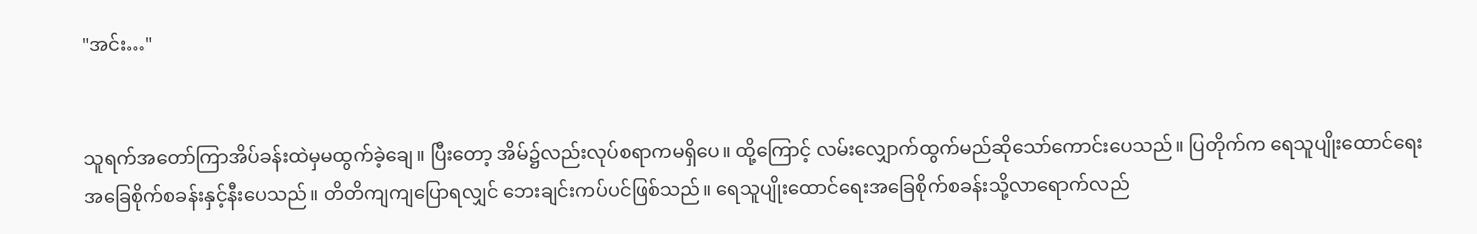"အင်း…"


သူရက်‌အတော်ကြာအိပ်ခန်းထဲမှမထွက်ခဲ့ချေ။ ပြီးတော့ အိမ်၌လည်းလုပ်စရာကမရှိပေ။ ထို့ကြောင့် လမ်းလျှောက်ထွက်မည်ဆိုသော်ကောင်းပေသည်။ ပြတိုက်က ရေသူပျိုးထောင်ရေးအခြေစိုက်စခန်းနှင့်နီးပေသည်။ တိတိကျကျပြောရလျှင် ဘေးချင်းကပ်ပင်ဖြစ်သည်။ ရေသူပျိုးထောင်ရေးအခြေစိုက်စခန်းသို့လာရောက်လည်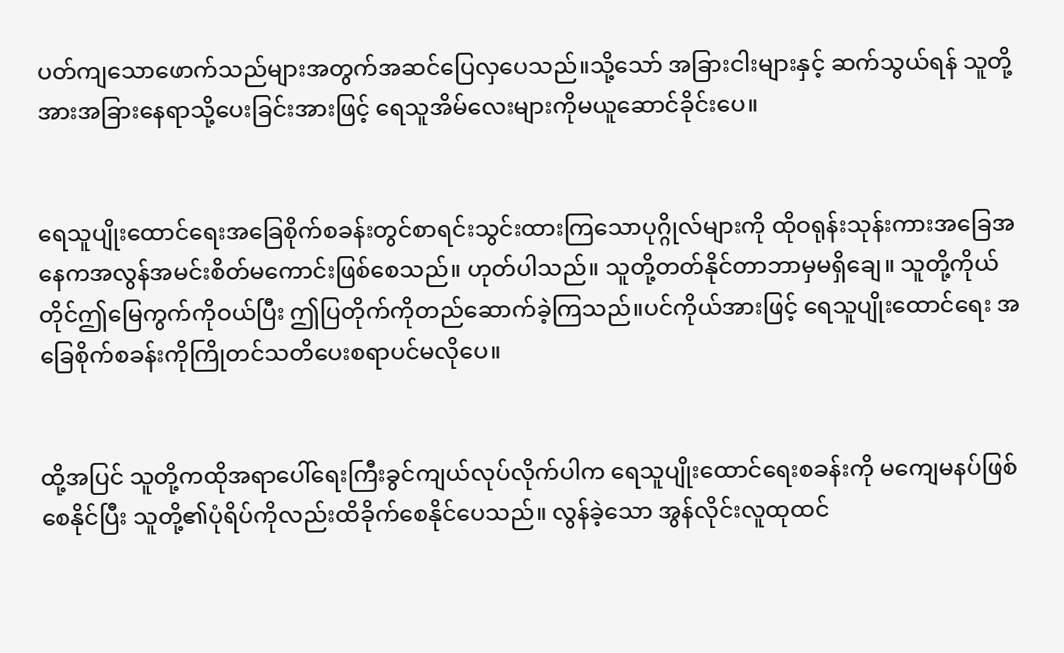ပတ်ကျသောဖောက်သည်များအတွက်အဆင်ပြေ‌လှပေသည်။သို့သော် အခြားငါးများနှင့် ဆက်သွယ်ရန် သူတို့အားအခြားနေရာသို့ပေးခြင်းအားဖြင့် ရေသူအိမ်လေးများကိုမယူဆောင်ခိုင်းပေ။


ရေသူပျိုးထောင်ရေးအခြေစိုက်စခန်းတွင်စာရင်းသွင်းထားကြသောပုဂ္ဂိုလ်များကို ထိုဝရုန်းသုန်းကားအခြေအနေကအလွန်အမင်းစိတ်မကောင်းဖြစ်စေသည်။ ဟုတ်ပါသည်။ သူတို့တတ်နိုင်တာဘာမှမရှိချေ။ သူတို့ကိုယ်တိုင်ဤမြေကွက်ကိုဝယ်ပြီး ဤပြတိုက်ကိုတည်ဆောက်ခဲ့ကြသည်။ပင်ကိုယ်အားဖြင့် ရေသူပျိုးထောင်ရေး အခြေစိုက်စခန်းကိုကြိုတင်သတိပေးစရာပင်မလိုပေ။


ထို့အပြင် သူတို့ကထိုအရာ‌ပေါ်ရေးကြီးခွင်ကျယ်လုပ်လိုက်ပါက ရေသူပျိုးထောင်ရေးစခန်းကို မကျေမနပ်ဖြစ်စေနိုင်ပြီး သူတို့၏ပုံရိပ်ကိုလည်းထိခိုက်စေနိုင်ပေသည်။ လွန်ခဲ့သော အွန်လိုင်းလူထုထင်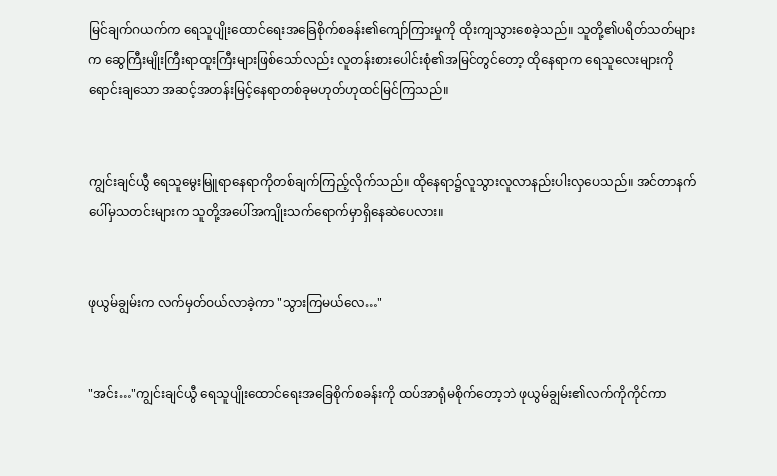မြင်ချက်ဂယက်က ရေသူပျိုးထောင်ရေးအခြေစိုက်စခန်း၏ကျော်ကြားမှုကို ထိုးကျသွားစေခဲ့သည်။ သူတို့၏ပရိတ်သတ်များက ဆွေကြီးမျိုးကြီးရာထူးကြီးများဖြစ်သော်လည်း လူတန်းစားပေါင်းစုံ၏အမြင်တွင်တော့ ထိုနေရာက ရေသူလေးများကိုရောင်းချသော အဆင့်အတန်းမြင့်နေရာတစ်ခုမဟုတ်ဟုထင်မြင်ကြသည်။


ကျွင်းချင်ယွီ ရေသူမွေးမြူရာနေရာကိုတစ်ချက်ကြည့်လိုက်သည်။ ထိုနေရာ၌လူသွားလူလာနည်းပါးလှပေသည်။ အင်တာနက်ပေါ်မှသတင်းများက သူတို့အပေါ်အကျိုးသက်ရောက်မှာရှိနေဆဲပေလား။


ဖုယွမ်ချွမ်းက လက်မှတ်ဝယ်လာခဲ့ကာ "သွားကြမယ်လေ…"


"အင်း…"ကျွင်းချင်ယွီ ရေသူပျိုးထောင်ရေးအခြေစိုက်စခန်းကို ထပ်အာရုံမစိုက်တော့ဘဲ ဖုယွမ်ချွမ်း၏လက်ကိုကိုင်ကာ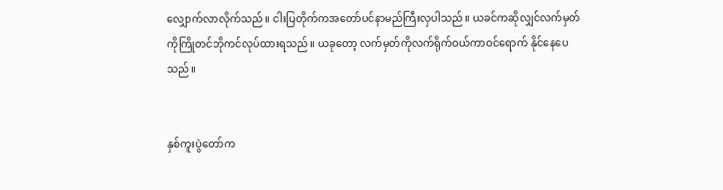လျှောက်လာလိုက်သည်။ ငါးပြတိုက်ကအတော်ပင်နာမည်ကြီးလှပါသည်။ ယခင်ကဆိုလျှင်လက်မှတ်ကိုကြိုတင်ဘိုကင်လုပ်ထားရသည်။ ယခုတော့ လက်မှတ်ကိုလက်ရိုက်ဝယ်ကာဝင်ရောက် နိုင်နေပေသည်။


နှစ်ကူးပွဲတော်က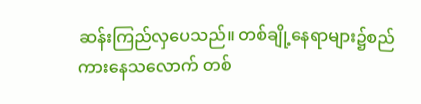ဆန်းကြည်လှပေသည်။ တစ်ချို့နေရာများ၌စည်ကားနေသလောက် တစ်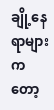ချို့နေရာများကတော့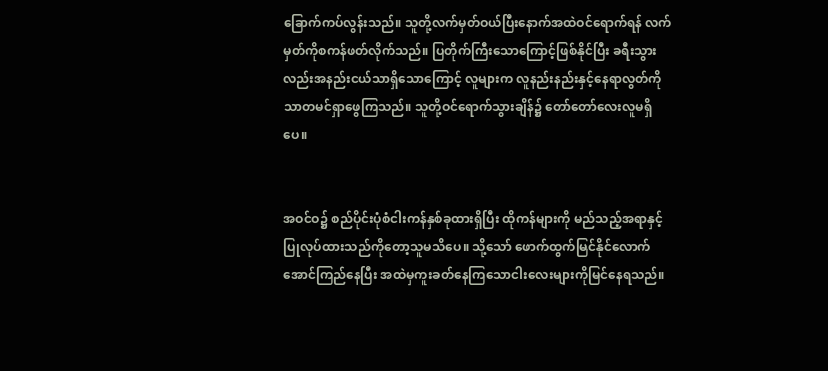ခြောက်ကပ်လွန်းသည်။ သူတို့လက်မှတ်ဝယ်ပြီးနောက်အထဲဝင်ရောက်ရန် လက်မှတ်ကိုစကန်ဖတ်လိုက်သည်။ ပြတိုက်ကြီးသောကြောင့်ဖြစ်နိုင်ပြီး ခရီးသွားလည်းအနည်းငယ်သာရှိသောကြောင့် လူများက လူနည်းနည်းနှင့်နေရာလွတ်ကိုသာတမင်ရှာဖွေကြသည်။ သူတို့ဝင်ရောက်သွားချိန်၌ တော်တော်လေးလူမရှိပေ။


အဝင်ဝ၌ စည်ပိုင်းပုံစံငါးကန်နှစ်ခုထားရှိပြီး ထိုကန်များကို မည်သည့်အရာနှင့်ပြုလုပ်ထားသည်ကိုတော့သူမသိပေ။ သို့သော် ဖောက်ထွက်မြင်နိုင်လောက်အောင်ကြည်နေပြီး အထဲမှကူးခတ်နေကြသောငါးလေးများကိုမြင်နေရသည်။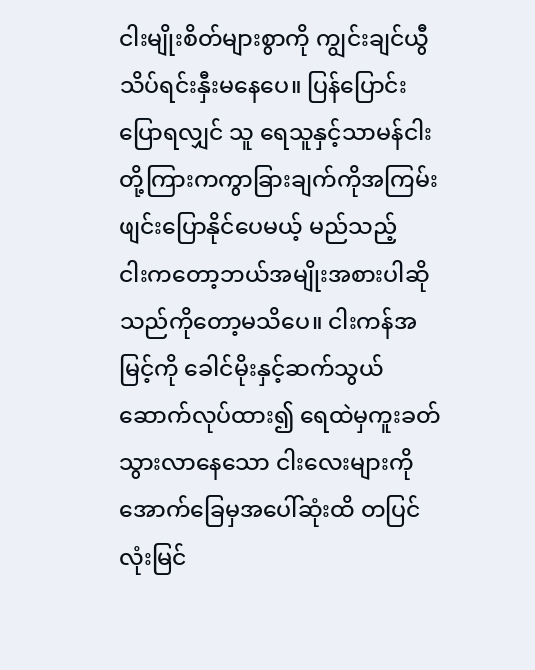ငါးမျိုးစိတ်များစွာကို ကျွင်းချင်ယွီသိပ်ရင်းနှီးမနေပေ။ ပြန်ပြောင်းပြောရလျှင် သူ ရေသူနှင့်သာမန်ငါးတို့ကြားကကွာခြားချက်ကိုအကြမ်းဖျင်းပြောနိုင်ပေမယ့် မည်သည့်ငါး‌ကတော့ဘယ်အမျိုးအစားပါဆိုသည်ကိုတော့မသိပေ။ ငါးကန်အမြင့်ကို ခေါင်မိုးနှင့်ဆက်သွယ်ဆောက်လုပ်ထား၍ ရေထဲမှကူးခတ်သွားလာနေသော ငါးလေးများကို အောက်ခြေမှအပေါ်ဆုံးထိ တပြင်လုံးမြင်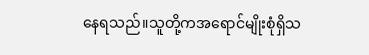နေရသည်။သူတို့ကအရောင်မျိုးစုံရှိသ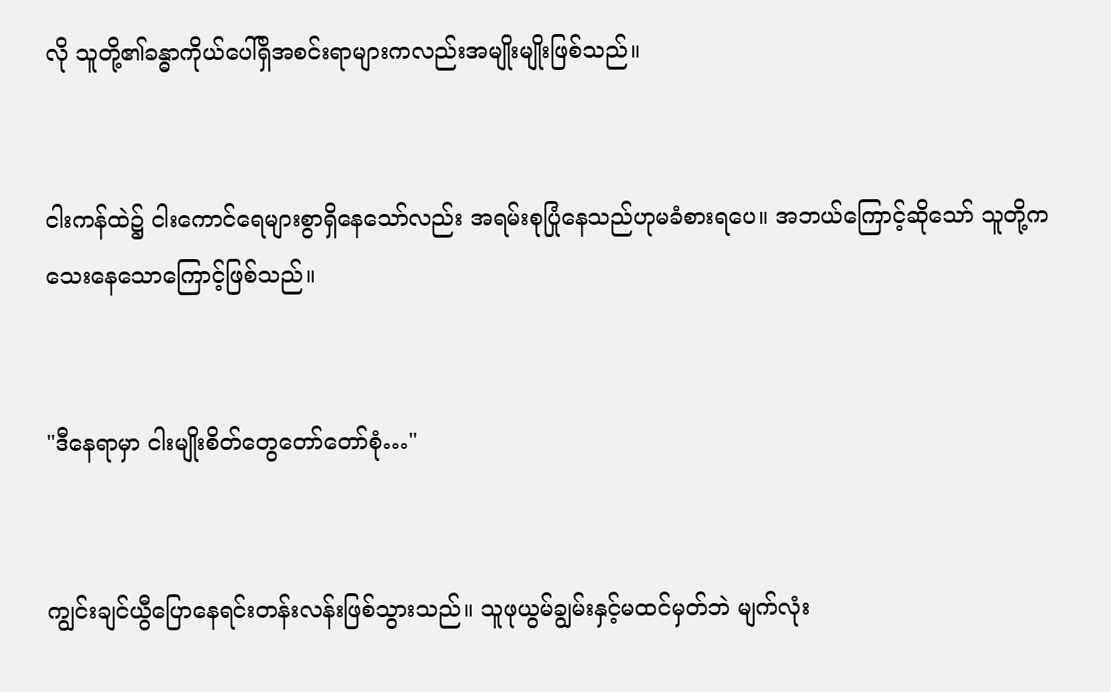လို သူတို့၏ခန္ဓာကိုယ်ပေါ်ရှိအစင်းရာများကလည်းအမျိုးမျိုးဖြစ်သည်။


ငါးကန်ထဲ၌ ငါးကောင်ရေများစွာရှိနေသော်လည်း အရမ်းစုပြုံနေသည်ဟုမခံစားရပေ။ အဘယ်ကြောင့်ဆိုသော် သူတို့ကသေးနေသောကြောင့်ဖြစ်သည်။


"ဒီနေရာမှာ ငါးမျိုးစိတ်တွေတော်တော်စုံ…"


ကျွင်းချင်ယွီပြောနေရင်းတန်းလန်းဖြစ်သွားသည်။ သူဖုယွမ်ချွမ်းနှင့်မထင်မှတ်ဘဲ မျက်လုံး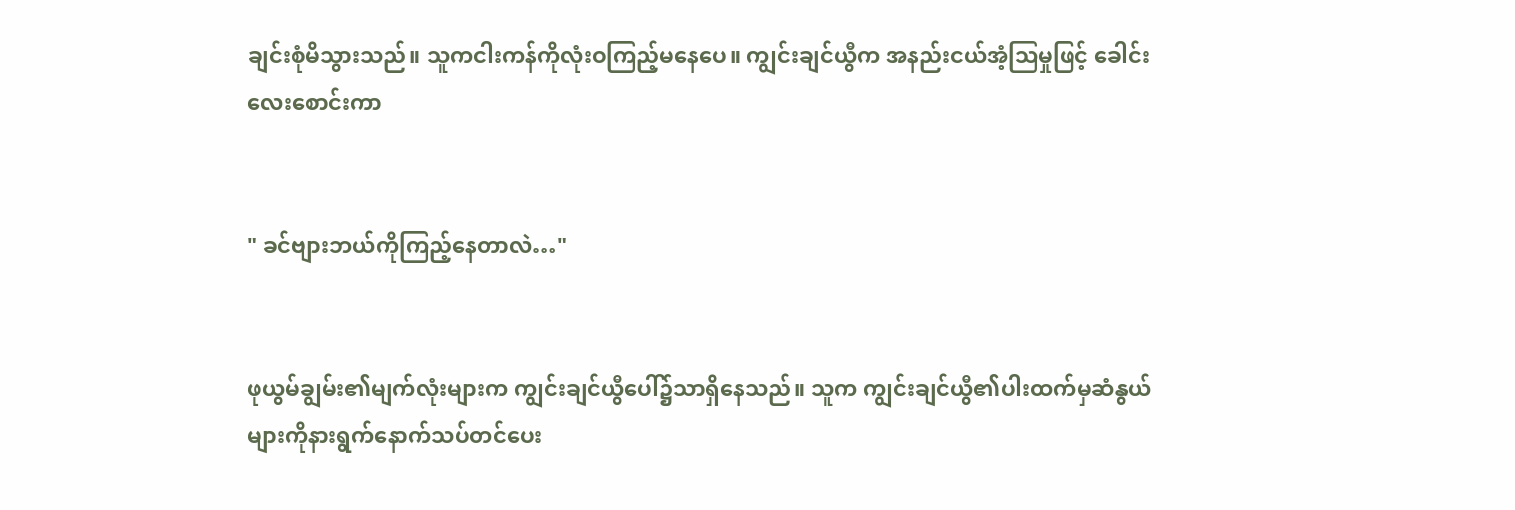ချင်းစုံမိသွားသည်။ သူကငါးကန်ကိုလုံးဝကြည့်မနေပေ။ ကျွင်းချင်ယွီက အနည်းငယ်အံ့ဩမှုဖြင့် ခေါင်းလေးစောင်းကာ


" ခင်ဗျားဘယ်ကိုကြည့်နေတာလဲ…"


ဖုယွမ်ချွမ်း၏မျက်လုံးများက ကျွင်းချင်ယွီပေါ်၌သာရှိနေသည်။ သူက ကျွင်းချင်ယွီ၏ပါးထက်မှဆံနွယ်များကိုနားရွက်နောက်သပ်တင်ပေး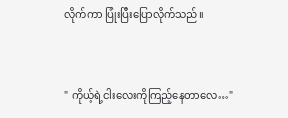လိုက်ကာ ပြုံးပြီးပြောလိုက်သည်။


" ကိုယ့်ရဲ့ငါးလေးကိုကြည့်နေတာလေ…"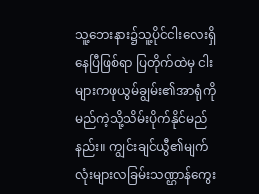သူ့ဘေးနား၌သူ့ပိုင်ငါးလေးရှိနေပြီဖြစ်ရာ ပြတိုက်ထဲမှ ငါးများကဖုယွမ်ချွမ်း၏အာရုံကိုမည်ကဲ့သို့သိမ်းပိုက်နိုင်မည်နည်း။ ကျွင်းချင်ယွီ၏မျက်လုံးများလခြမ်းသဏ္ဌာန်ကွေး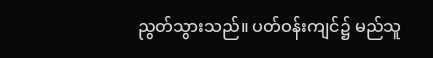ညွတ်သွားသည်။ ပတ်ဝန်းကျင်၌ မည်သူ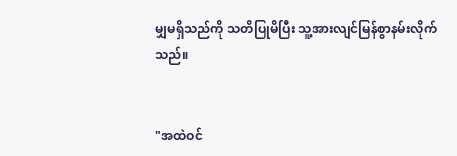မျှမရှိသည်ကို သတိပြုမိပြီး သူ့အားလျင်မြန်စွာနမ်းလိုက်သည်။


"အထဲဝင်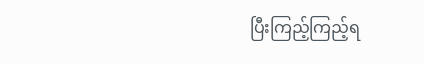ပြီးကြည့်ကြည့်ရ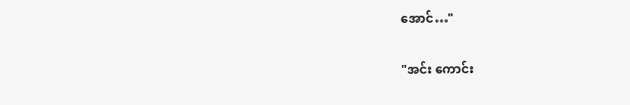အောင်…"


"အင်း ကောင်း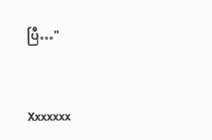ပြီ…"


Xxxxxxx